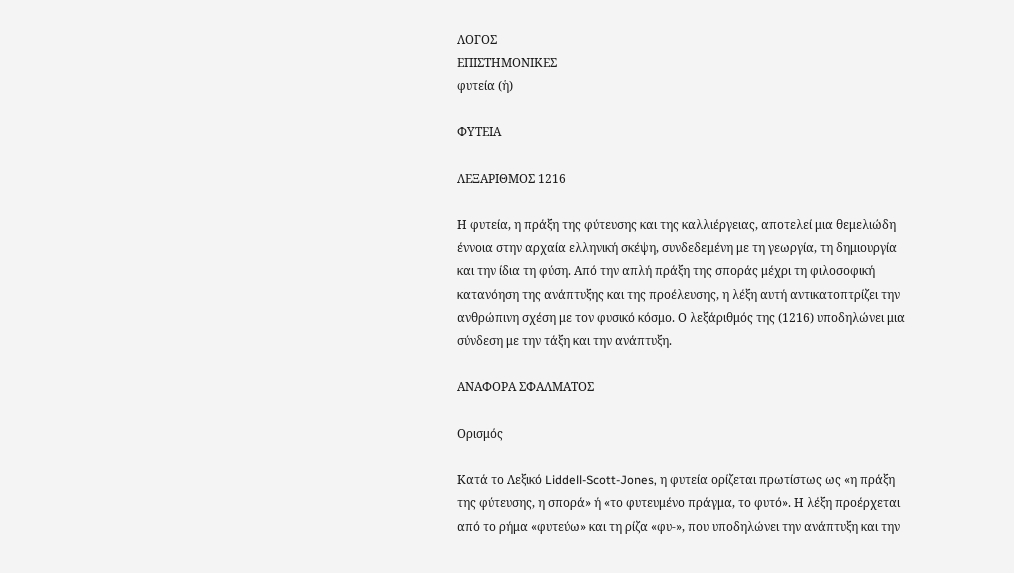ΛΟΓΟΣ
ΕΠΙΣΤΗΜΟΝΙΚΕΣ
φυτεία (ἡ)

ΦΥΤΕΙΑ

ΛΕΞΑΡΙΘΜΟΣ 1216

Η φυτεία, η πράξη της φύτευσης και της καλλιέργειας, αποτελεί μια θεμελιώδη έννοια στην αρχαία ελληνική σκέψη, συνδεδεμένη με τη γεωργία, τη δημιουργία και την ίδια τη φύση. Από την απλή πράξη της σποράς μέχρι τη φιλοσοφική κατανόηση της ανάπτυξης και της προέλευσης, η λέξη αυτή αντικατοπτρίζει την ανθρώπινη σχέση με τον φυσικό κόσμο. Ο λεξάριθμός της (1216) υποδηλώνει μια σύνδεση με την τάξη και την ανάπτυξη.

ΑΝΑΦΟΡΑ ΣΦΑΛΜΑΤΟΣ

Ορισμός

Κατά το Λεξικό Liddell-Scott-Jones, η φυτεία ορίζεται πρωτίστως ως «η πράξη της φύτευσης, η σπορά» ή «το φυτευμένο πράγμα, το φυτό». Η λέξη προέρχεται από το ρήμα «φυτεύω» και τη ρίζα «φυ-», που υποδηλώνει την ανάπτυξη και την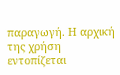παραγωγή. Η αρχική της χρήση εντοπίζεται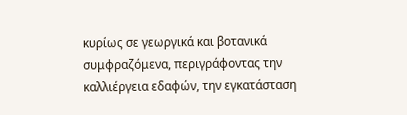κυρίως σε γεωργικά και βοτανικά συμφραζόμενα, περιγράφοντας την καλλιέργεια εδαφών, την εγκατάσταση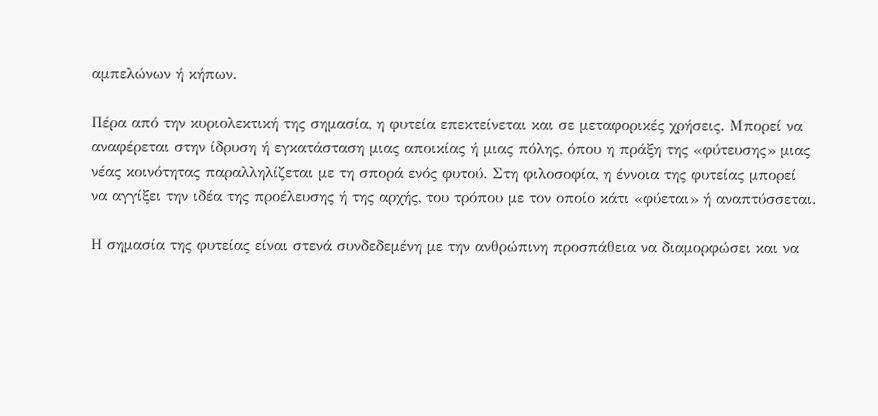αμπελώνων ή κήπων.

Πέρα από την κυριολεκτική της σημασία, η φυτεία επεκτείνεται και σε μεταφορικές χρήσεις. Μπορεί να αναφέρεται στην ίδρυση ή εγκατάσταση μιας αποικίας ή μιας πόλης, όπου η πράξη της «φύτευσης» μιας νέας κοινότητας παραλληλίζεται με τη σπορά ενός φυτού. Στη φιλοσοφία, η έννοια της φυτείας μπορεί να αγγίξει την ιδέα της προέλευσης ή της αρχής, του τρόπου με τον οποίο κάτι «φύεται» ή αναπτύσσεται.

Η σημασία της φυτείας είναι στενά συνδεδεμένη με την ανθρώπινη προσπάθεια να διαμορφώσει και να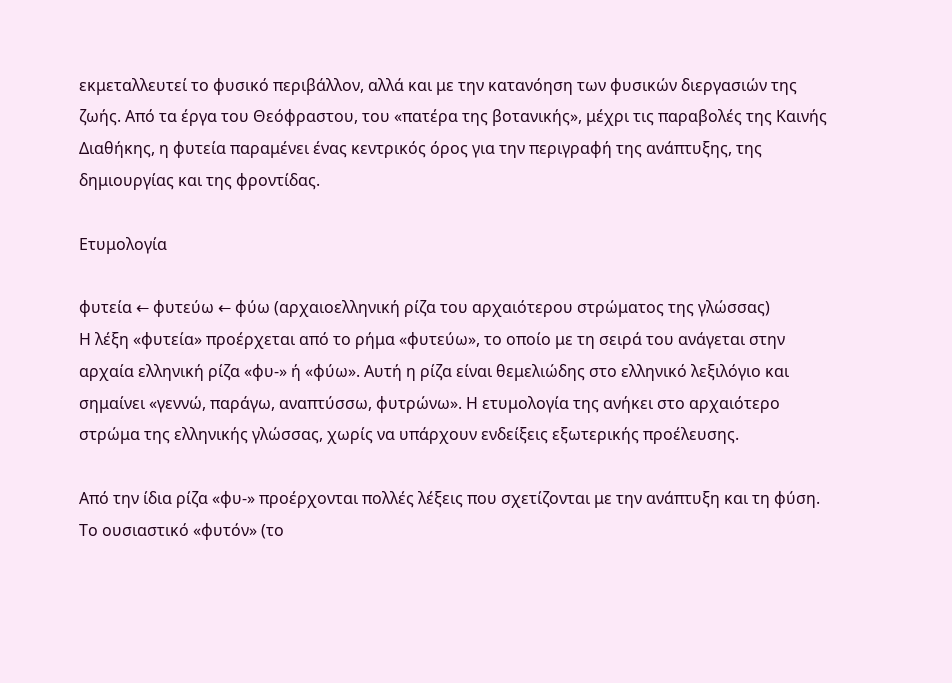εκμεταλλευτεί το φυσικό περιβάλλον, αλλά και με την κατανόηση των φυσικών διεργασιών της ζωής. Από τα έργα του Θεόφραστου, του «πατέρα της βοτανικής», μέχρι τις παραβολές της Καινής Διαθήκης, η φυτεία παραμένει ένας κεντρικός όρος για την περιγραφή της ανάπτυξης, της δημιουργίας και της φροντίδας.

Ετυμολογία

φυτεία ← φυτεύω ← φύω (αρχαιοελληνική ρίζα του αρχαιότερου στρώματος της γλώσσας)
Η λέξη «φυτεία» προέρχεται από το ρήμα «φυτεύω», το οποίο με τη σειρά του ανάγεται στην αρχαία ελληνική ρίζα «φυ-» ή «φύω». Αυτή η ρίζα είναι θεμελιώδης στο ελληνικό λεξιλόγιο και σημαίνει «γεννώ, παράγω, αναπτύσσω, φυτρώνω». Η ετυμολογία της ανήκει στο αρχαιότερο στρώμα της ελληνικής γλώσσας, χωρίς να υπάρχουν ενδείξεις εξωτερικής προέλευσης.

Από την ίδια ρίζα «φυ-» προέρχονται πολλές λέξεις που σχετίζονται με την ανάπτυξη και τη φύση. Το ουσιαστικό «φυτόν» (το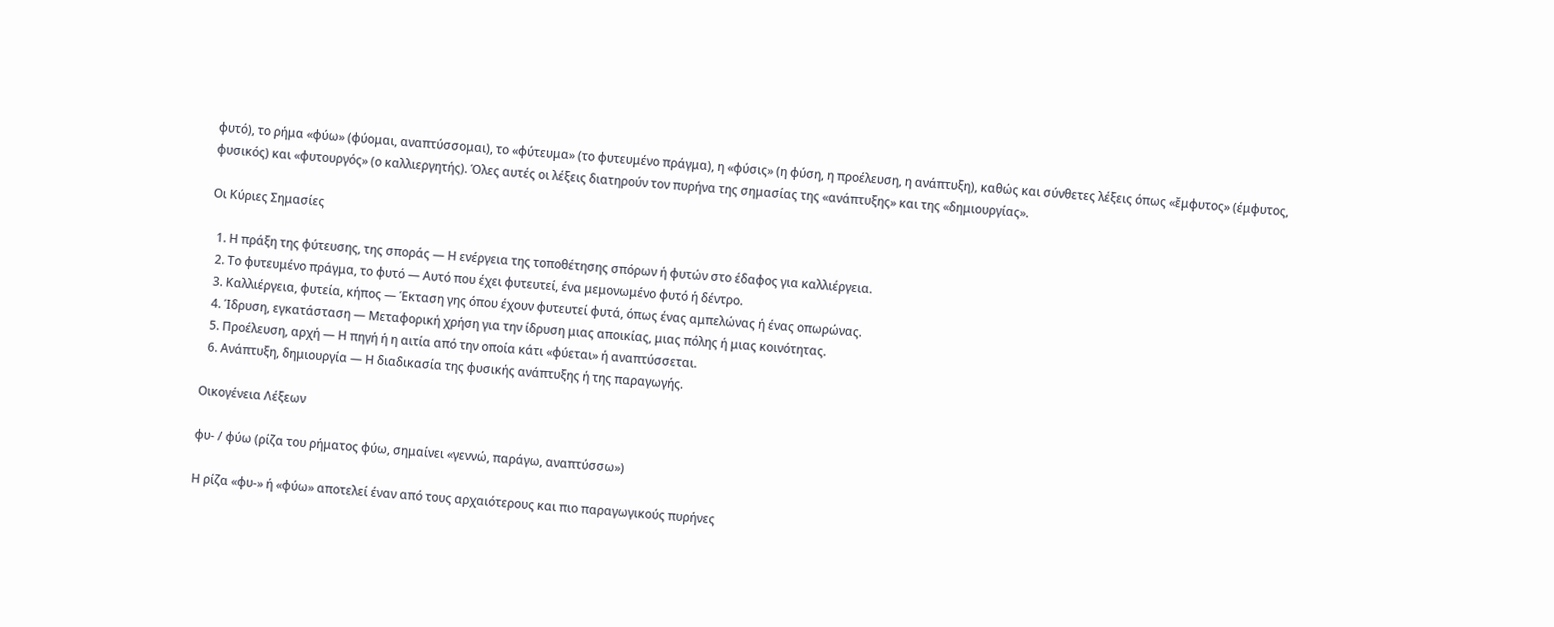φυτό), το ρήμα «φύω» (φύομαι, αναπτύσσομαι), το «φύτευμα» (το φυτευμένο πράγμα), η «φύσις» (η φύση, η προέλευση, η ανάπτυξη), καθώς και σύνθετες λέξεις όπως «ἔμφυτος» (έμφυτος, φυσικός) και «φυτουργός» (ο καλλιεργητής). Όλες αυτές οι λέξεις διατηρούν τον πυρήνα της σημασίας της «ανάπτυξης» και της «δημιουργίας».

Οι Κύριες Σημασίες

  1. Η πράξη της φύτευσης, της σποράς — Η ενέργεια της τοποθέτησης σπόρων ή φυτών στο έδαφος για καλλιέργεια.
  2. Το φυτευμένο πράγμα, το φυτό — Αυτό που έχει φυτευτεί, ένα μεμονωμένο φυτό ή δέντρο.
  3. Καλλιέργεια, φυτεία, κήπος — Έκταση γης όπου έχουν φυτευτεί φυτά, όπως ένας αμπελώνας ή ένας οπωρώνας.
  4. Ίδρυση, εγκατάσταση — Μεταφορική χρήση για την ίδρυση μιας αποικίας, μιας πόλης ή μιας κοινότητας.
  5. Προέλευση, αρχή — Η πηγή ή η αιτία από την οποία κάτι «φύεται» ή αναπτύσσεται.
  6. Ανάπτυξη, δημιουργία — Η διαδικασία της φυσικής ανάπτυξης ή της παραγωγής.

Οικογένεια Λέξεων

φυ- / φύω (ρίζα του ρήματος φύω, σημαίνει «γεννώ, παράγω, αναπτύσσω»)

Η ρίζα «φυ-» ή «φύω» αποτελεί έναν από τους αρχαιότερους και πιο παραγωγικούς πυρήνες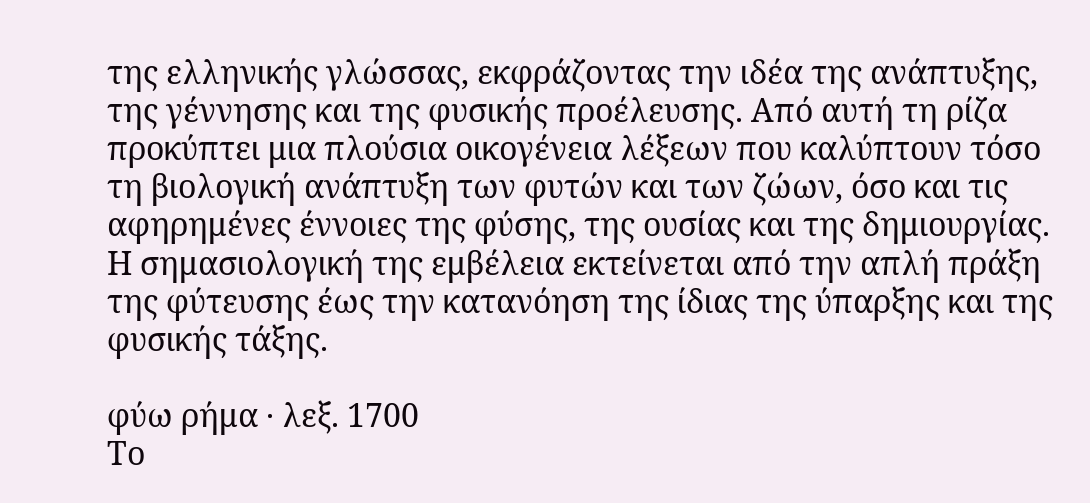της ελληνικής γλώσσας, εκφράζοντας την ιδέα της ανάπτυξης, της γέννησης και της φυσικής προέλευσης. Από αυτή τη ρίζα προκύπτει μια πλούσια οικογένεια λέξεων που καλύπτουν τόσο τη βιολογική ανάπτυξη των φυτών και των ζώων, όσο και τις αφηρημένες έννοιες της φύσης, της ουσίας και της δημιουργίας. Η σημασιολογική της εμβέλεια εκτείνεται από την απλή πράξη της φύτευσης έως την κατανόηση της ίδιας της ύπαρξης και της φυσικής τάξης.

φύω ρήμα · λεξ. 1700
Το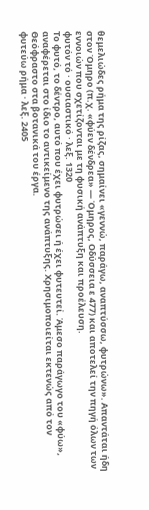θεμελιώδες ρήμα της ρίζας, σημαίνει «γεννώ, παράγω, αναπτύσσω, φυτρώνω». Απαντάται ήδη στον Όμηρο (π.χ. «φύεν δένδρεα» — Όμηρος, Οδύσσεια ε 477) και αποτελεί την πηγή όλων των εννοιών που σχετίζονται με τη φυσική ανάπτυξη και προέλευση.
φυτόν τό · ουσιαστικό · λεξ. 1320
Το φυτό, το δέντρο, αυτό που έχει φυτρώσει ή έχει φυτευτεί. Άμεσο παράγωγο του «φύω», αναφέρεται στο ίδιο το αντικείμενο της ανάπτυξης. Χρησιμοποιείται εκτενώς από τον Θεόφραστο στα βοτανικά του έργα.
φυτεύω ρήμα · λεξ. 2405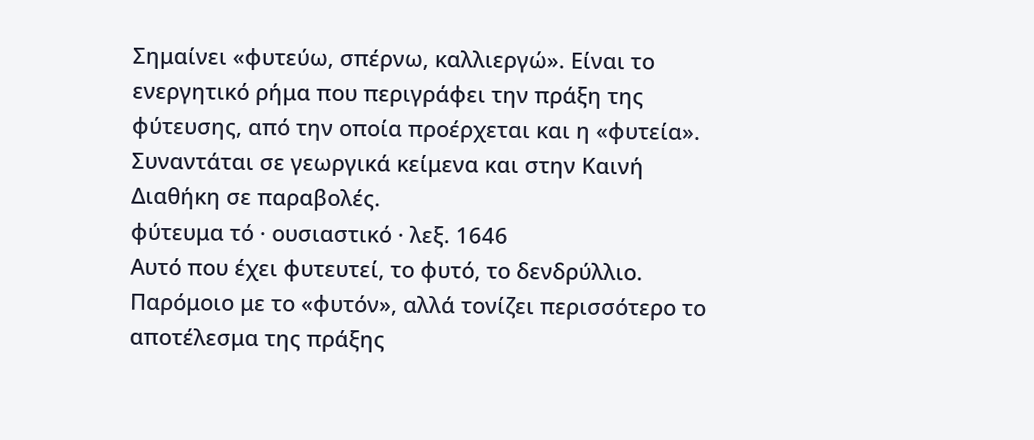Σημαίνει «φυτεύω, σπέρνω, καλλιεργώ». Είναι το ενεργητικό ρήμα που περιγράφει την πράξη της φύτευσης, από την οποία προέρχεται και η «φυτεία». Συναντάται σε γεωργικά κείμενα και στην Καινή Διαθήκη σε παραβολές.
φύτευμα τό · ουσιαστικό · λεξ. 1646
Αυτό που έχει φυτευτεί, το φυτό, το δενδρύλλιο. Παρόμοιο με το «φυτόν», αλλά τονίζει περισσότερο το αποτέλεσμα της πράξης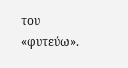του «φυτεύω».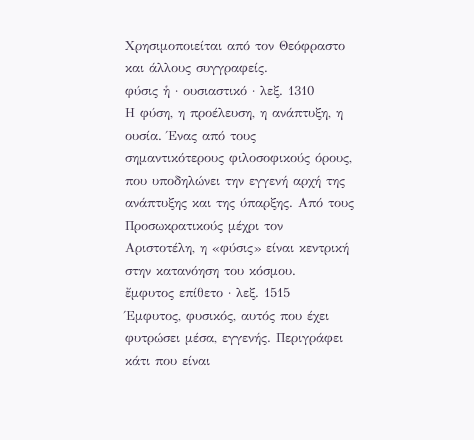Χρησιμοποιείται από τον Θεόφραστο και άλλους συγγραφείς.
φύσις ἡ · ουσιαστικό · λεξ. 1310
Η φύση, η προέλευση, η ανάπτυξη, η ουσία. Ένας από τους σημαντικότερους φιλοσοφικούς όρους, που υποδηλώνει την εγγενή αρχή της ανάπτυξης και της ύπαρξης. Από τους Προσωκρατικούς μέχρι τον Αριστοτέλη, η «φύσις» είναι κεντρική στην κατανόηση του κόσμου.
ἔμφυτος επίθετο · λεξ. 1515
Έμφυτος, φυσικός, αυτός που έχει φυτρώσει μέσα, εγγενής. Περιγράφει κάτι που είναι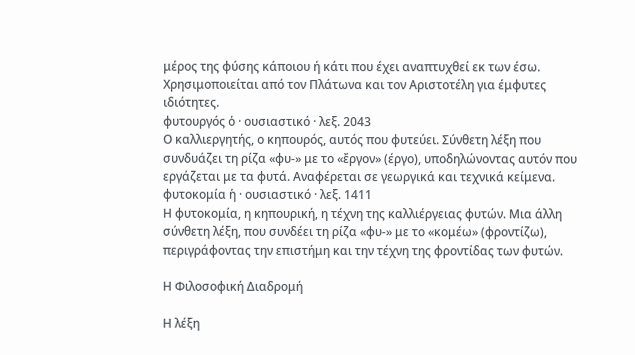μέρος της φύσης κάποιου ή κάτι που έχει αναπτυχθεί εκ των έσω. Χρησιμοποιείται από τον Πλάτωνα και τον Αριστοτέλη για έμφυτες ιδιότητες.
φυτουργός ὁ · ουσιαστικό · λεξ. 2043
Ο καλλιεργητής, ο κηπουρός, αυτός που φυτεύει. Σύνθετη λέξη που συνδυάζει τη ρίζα «φυ-» με το «ἔργον» (έργο), υποδηλώνοντας αυτόν που εργάζεται με τα φυτά. Αναφέρεται σε γεωργικά και τεχνικά κείμενα.
φυτοκομία ἡ · ουσιαστικό · λεξ. 1411
Η φυτοκομία, η κηπουρική, η τέχνη της καλλιέργειας φυτών. Μια άλλη σύνθετη λέξη, που συνδέει τη ρίζα «φυ-» με το «κομέω» (φροντίζω), περιγράφοντας την επιστήμη και την τέχνη της φροντίδας των φυτών.

Η Φιλοσοφική Διαδρομή

Η λέξη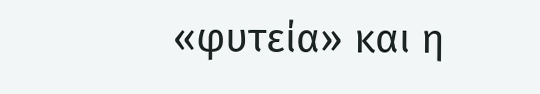«φυτεία» και η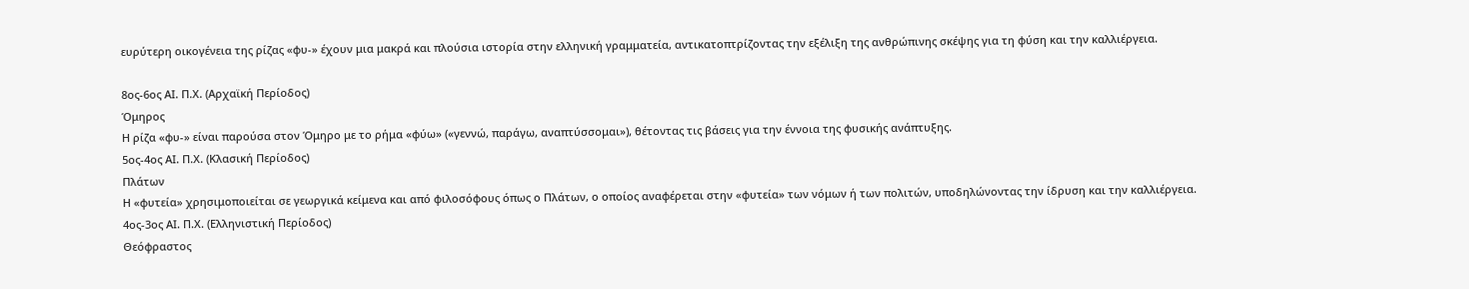ευρύτερη οικογένεια της ρίζας «φυ-» έχουν μια μακρά και πλούσια ιστορία στην ελληνική γραμματεία, αντικατοπτρίζοντας την εξέλιξη της ανθρώπινης σκέψης για τη φύση και την καλλιέργεια.

8ος-6ος ΑΙ. Π.Χ. (Αρχαϊκή Περίοδος)
Όμηρος
Η ρίζα «φυ-» είναι παρούσα στον Όμηρο με το ρήμα «φύω» («γεννώ, παράγω, αναπτύσσομαι»), θέτοντας τις βάσεις για την έννοια της φυσικής ανάπτυξης.
5ος-4ος ΑΙ. Π.Χ. (Κλασική Περίοδος)
Πλάτων
Η «φυτεία» χρησιμοποιείται σε γεωργικά κείμενα και από φιλοσόφους όπως ο Πλάτων, ο οποίος αναφέρεται στην «φυτεία» των νόμων ή των πολιτών, υποδηλώνοντας την ίδρυση και την καλλιέργεια.
4ος-3ος ΑΙ. Π.Χ. (Ελληνιστική Περίοδος)
Θεόφραστος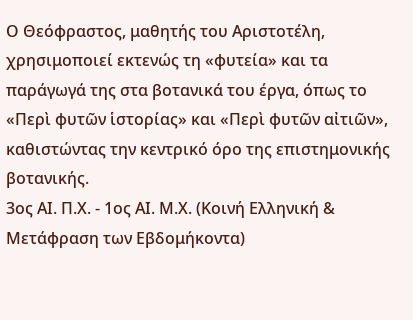Ο Θεόφραστος, μαθητής του Αριστοτέλη, χρησιμοποιεί εκτενώς τη «φυτεία» και τα παράγωγά της στα βοτανικά του έργα, όπως το «Περὶ φυτῶν ἱστορίας» και «Περὶ φυτῶν αἰτιῶν», καθιστώντας την κεντρικό όρο της επιστημονικής βοτανικής.
3ος ΑΙ. Π.Χ. - 1ος ΑΙ. Μ.Χ. (Κοινή Ελληνική & Μετάφραση των Εβδομήκοντα)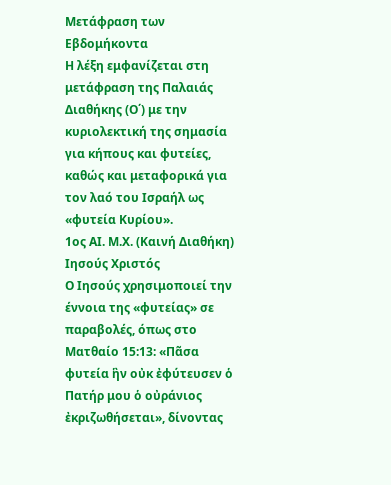Μετάφραση των Εβδομήκοντα
Η λέξη εμφανίζεται στη μετάφραση της Παλαιάς Διαθήκης (Ο΄) με την κυριολεκτική της σημασία για κήπους και φυτείες, καθώς και μεταφορικά για τον λαό του Ισραήλ ως «φυτεία Κυρίου».
1ος ΑΙ. Μ.Χ. (Καινή Διαθήκη)
Ιησούς Χριστός
Ο Ιησούς χρησιμοποιεί την έννοια της «φυτείας» σε παραβολές, όπως στο Ματθαίο 15:13: «Πᾶσα φυτεία ἣν οὐκ ἐφύτευσεν ὁ Πατήρ μου ὁ οὐράνιος ἐκριζωθήσεται», δίνοντας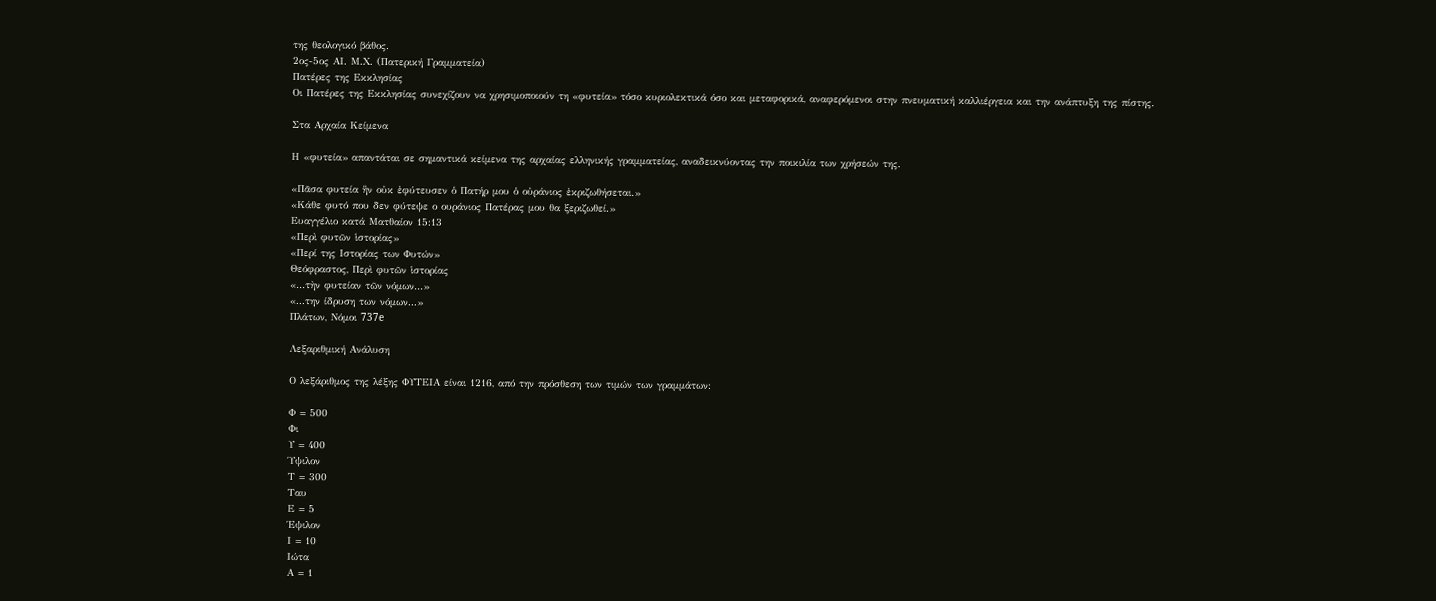της θεολογικό βάθος.
2ος-5ος ΑΙ. Μ.Χ. (Πατερική Γραμματεία)
Πατέρες της Εκκλησίας
Οι Πατέρες της Εκκλησίας συνεχίζουν να χρησιμοποιούν τη «φυτεία» τόσο κυριολεκτικά όσο και μεταφορικά, αναφερόμενοι στην πνευματική καλλιέργεια και την ανάπτυξη της πίστης.

Στα Αρχαία Κείμενα

Η «φυτεία» απαντάται σε σημαντικά κείμενα της αρχαίας ελληνικής γραμματείας, αναδεικνύοντας την ποικιλία των χρήσεών της.

«Πᾶσα φυτεία ἣν οὐκ ἐφύτευσεν ὁ Πατήρ μου ὁ οὐράνιος ἐκριζωθήσεται.»
«Κάθε φυτό που δεν φύτεψε ο ουράνιος Πατέρας μου θα ξεριζωθεί.»
Ευαγγέλιο κατά Ματθαίον 15:13
«Περὶ φυτῶν ἱστορίας»
«Περί της Ιστορίας των Φυτών»
Θεόφραστος, Περὶ φυτῶν ἱστορίας
«...τὴν φυτείαν τῶν νόμων...»
«...την ίδρυση των νόμων...»
Πλάτων, Νόμοι 737e

Λεξαριθμική Ανάλυση

Ο λεξάριθμος της λέξης ΦΥΤΕΙΑ είναι 1216, από την πρόσθεση των τιμών των γραμμάτων:

Φ = 500
Φι
Υ = 400
Ύψιλον
Τ = 300
Ταυ
Ε = 5
Έψιλον
Ι = 10
Ιώτα
Α = 1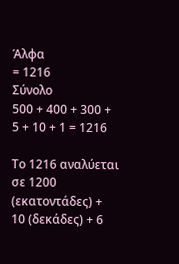Άλφα
= 1216
Σύνολο
500 + 400 + 300 + 5 + 10 + 1 = 1216

Το 1216 αναλύεται σε 1200 (εκατοντάδες) + 10 (δεκάδες) + 6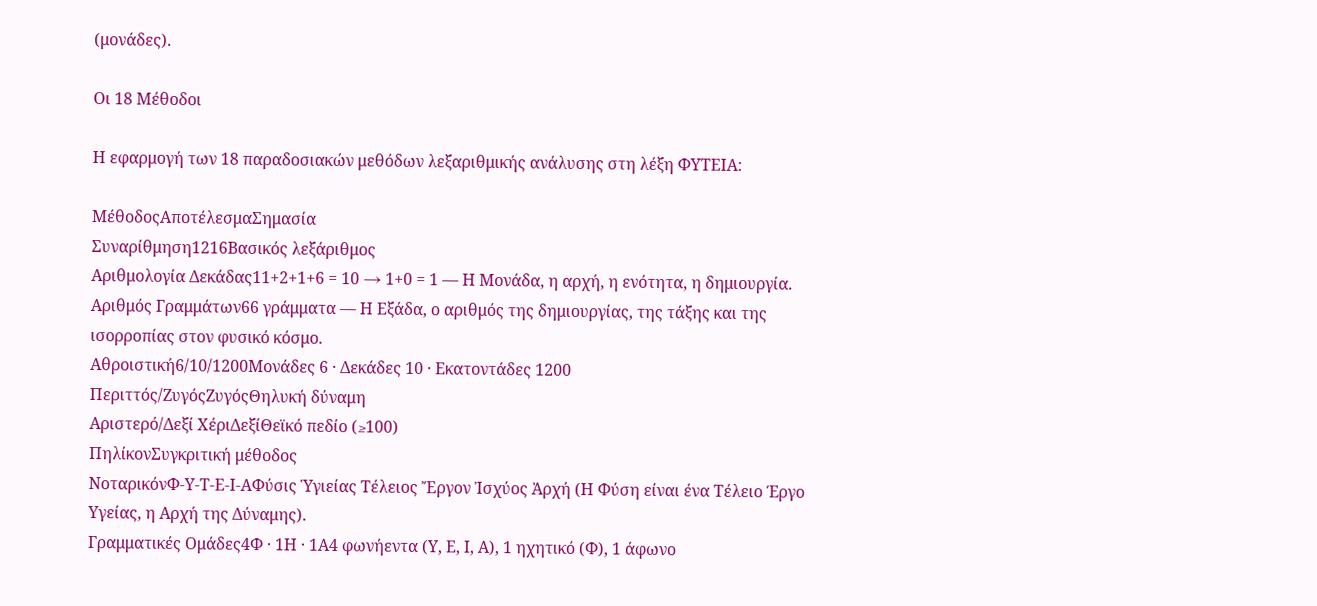(μονάδες).

Οι 18 Μέθοδοι

Η εφαρμογή των 18 παραδοσιακών μεθόδων λεξαριθμικής ανάλυσης στη λέξη ΦΥΤΕΙΑ:

ΜέθοδοςΑποτέλεσμαΣημασία
Συναρίθμηση1216Βασικός λεξάριθμος
Αριθμολογία Δεκάδας11+2+1+6 = 10 → 1+0 = 1 — Η Μονάδα, η αρχή, η ενότητα, η δημιουργία.
Αριθμός Γραμμάτων66 γράμματα — Η Εξάδα, ο αριθμός της δημιουργίας, της τάξης και της ισορροπίας στον φυσικό κόσμο.
Αθροιστική6/10/1200Μονάδες 6 · Δεκάδες 10 · Εκατοντάδες 1200
Περιττός/ΖυγόςΖυγόςΘηλυκή δύναμη
Αριστερό/Δεξί ΧέριΔεξίΘεϊκό πεδίο (≥100)
ΠηλίκονΣυγκριτική μέθοδος
ΝοταρικόνΦ-Υ-Τ-Ε-Ι-ΑΦύσις Ὑγιείας Τέλειος Ἔργον Ἰσχύος Ἀρχή (Η Φύση είναι ένα Τέλειο Έργο Υγείας, η Αρχή της Δύναμης).
Γραμματικές Ομάδες4Φ · 1Η · 1Α4 φωνήεντα (Υ, Ε, Ι, Α), 1 ηχητικό (Φ), 1 άφωνο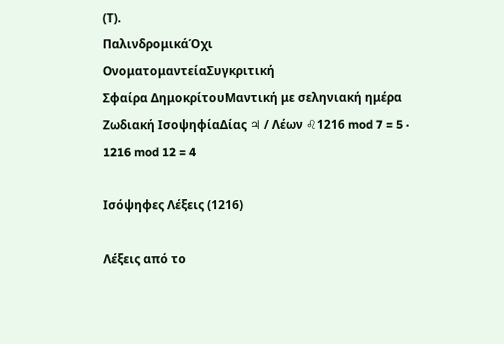(Τ).
ΠαλινδρομικάΌχι
ΟνοματομαντείαΣυγκριτική
Σφαίρα ΔημοκρίτουΜαντική με σεληνιακή ημέρα
Ζωδιακή ΙσοψηφίαΔίας ♃ / Λέων ♌1216 mod 7 = 5 · 1216 mod 12 = 4

Ισόψηφες Λέξεις (1216)

Λέξεις από το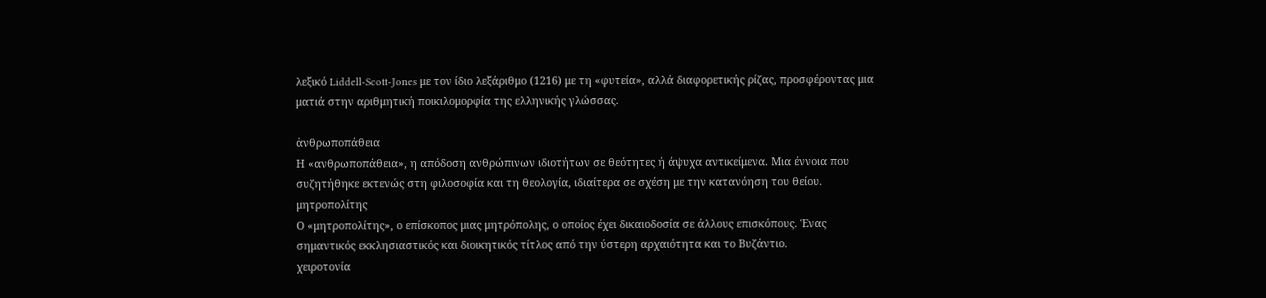λεξικό Liddell-Scott-Jones με τον ίδιο λεξάριθμο (1216) με τη «φυτεία», αλλά διαφορετικής ρίζας, προσφέροντας μια ματιά στην αριθμητική ποικιλομορφία της ελληνικής γλώσσας.

ἀνθρωποπάθεια
Η «ανθρωποπάθεια», η απόδοση ανθρώπινων ιδιοτήτων σε θεότητες ή άψυχα αντικείμενα. Μια έννοια που συζητήθηκε εκτενώς στη φιλοσοφία και τη θεολογία, ιδιαίτερα σε σχέση με την κατανόηση του θείου.
μητροπολίτης
Ο «μητροπολίτης», ο επίσκοπος μιας μητρόπολης, ο οποίος έχει δικαιοδοσία σε άλλους επισκόπους. Ένας σημαντικός εκκλησιαστικός και διοικητικός τίτλος από την ύστερη αρχαιότητα και το Βυζάντιο.
χειροτονία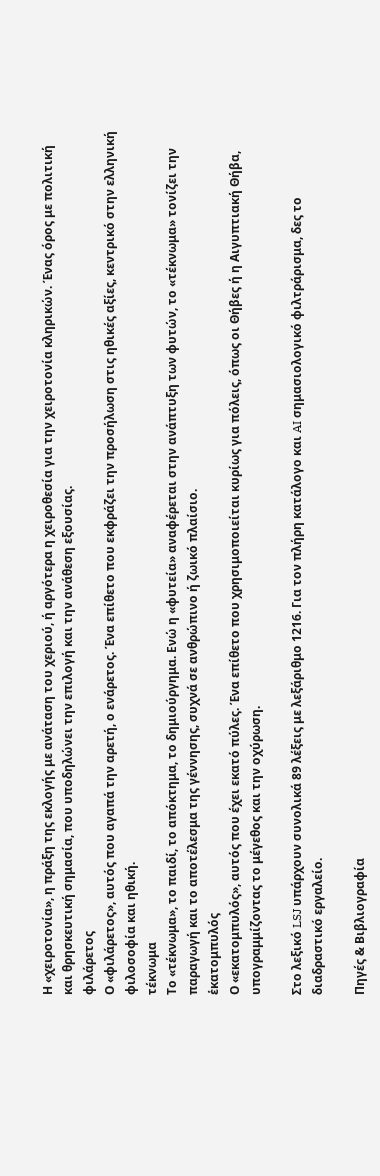Η «χειροτονία», η πράξη της εκλογής με ανάταση του χεριού, ή αργότερα η χειροθεσία για την χειροτονία κληρικών. Ένας όρος με πολιτική και θρησκευτική σημασία, που υποδηλώνει την επιλογή και την ανάθεση εξουσίας.
φιλάρετος
Ο «φιλάρετος», αυτός που αγαπά την αρετή, ο ενάρετος. Ένα επίθετο που εκφράζει την προσήλωση στις ηθικές αξίες, κεντρικό στην ελληνική φιλοσοφία και ηθική.
τέκνωμα
Το «τέκνωμα», το παιδί, το απόκτημα, το δημιούργημα. Ενώ η «φυτεία» αναφέρεται στην ανάπτυξη των φυτών, το «τέκνωμα» τονίζει την παραγωγή και το αποτέλεσμα της γέννησης, συχνά σε ανθρώπινο ή ζωικό πλαίσιο.
ἑκατομπυλός
Ο «εκατομπυλός», αυτός που έχει εκατό πύλες. Ένα επίθετο που χρησιμοποιείται κυρίως για πόλεις, όπως οι Θήβες ή η Αιγυπτιακή Θήβα, υπογραμμίζοντας το μέγεθος και την οχύρωση.

Στο λεξικό LSJ υπάρχουν συνολικά 89 λέξεις με λεξάριθμο 1216. Για τον πλήρη κατάλογο και AI σημασιολογικό φιλτράρισμα, δες το διαδραστικό εργαλείο.

Πηγές & Βιβλιογραφία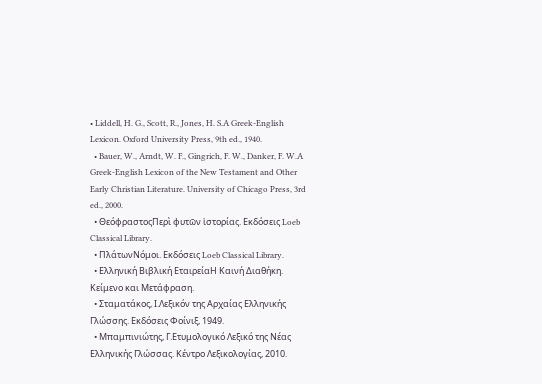• Liddell, H. G., Scott, R., Jones, H. S.A Greek-English Lexicon. Oxford University Press, 9th ed., 1940.
  • Bauer, W., Arndt, W. F., Gingrich, F. W., Danker, F. W.A Greek-English Lexicon of the New Testament and Other Early Christian Literature. University of Chicago Press, 3rd ed., 2000.
  • ΘεόφραστοςΠερὶ φυτῶν ἱστορίας. Εκδόσεις Loeb Classical Library.
  • ΠλάτωνΝόμοι. Εκδόσεις Loeb Classical Library.
  • Ελληνική Βιβλική ΕταιρείαΗ Καινή Διαθήκη. Κείμενο και Μετάφραση.
  • Σταματάκος, Ι.Λεξικόν της Αρχαίας Ελληνικής Γλώσσης. Εκδόσεις Φοίνιξ, 1949.
  • Μπαμπινιώτης, Γ.Ετυμολογικό Λεξικό της Νέας Ελληνικής Γλώσσας. Κέντρο Λεξικολογίας, 2010.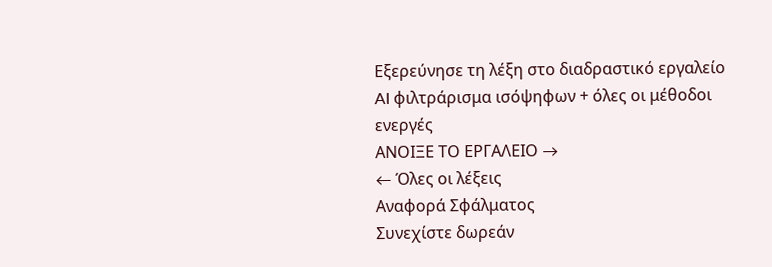Εξερεύνησε τη λέξη στο διαδραστικό εργαλείο
AI φιλτράρισμα ισόψηφων + όλες οι μέθοδοι ενεργές
ΑΝΟΙΞΕ ΤΟ ΕΡΓΑΛΕΙΟ →
← Όλες οι λέξεις
Αναφορά Σφάλματος
Συνεχίστε δωρεάν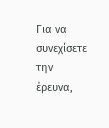Για να συνεχίσετε την έρευνα,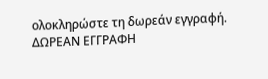ολοκληρώστε τη δωρεάν εγγραφή.
ΔΩΡΕΑΝ ΕΓΓΡΑΦΗ